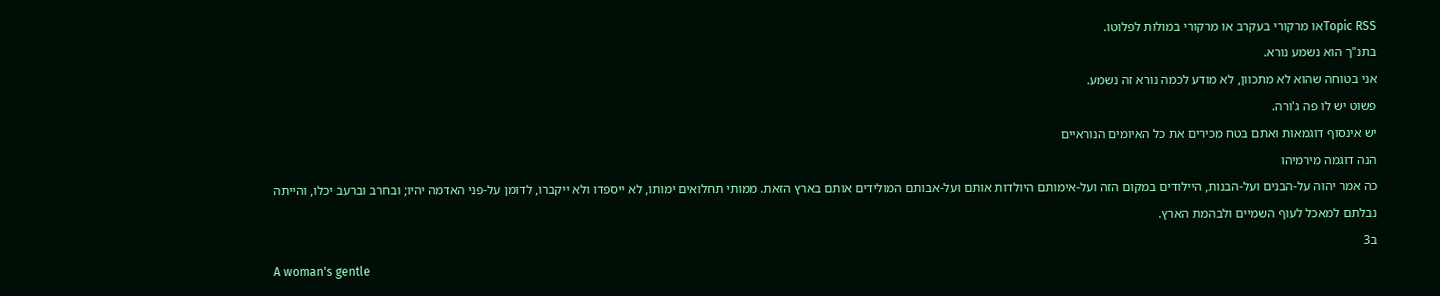Topic RSSאו מרקורי בעקרב או מרקורי במולות לפלוטו.
בתנ"ך הוא נשמע נורא.
אני בטוחה שהוא לא מתכוון, לא מודע לכמה נורא זה נשמע.
פשוט יש לו פה ג'ורה.
יש אינסוף דוגמאות ואתם בטח מכירים את כל האיומים הנוראיים
הנה דוגמה מירמיהו
כה אמר יהוה על-הבנים ועל-הבנות, היילודים במקום הזה ועל-אימותם היולדות אותם ועל-אבותם המולידים אותם בארץ הזאת. ממותי תחלואים ימותו, לא ייספדו ולא ייקברו, לדומן על-פני האדמה יהיו; ובחרב וברעב יכלו, והייתה נבלתם למאכל לעוף השמיים ולבהמת הארץ.
ב3
A woman's gentle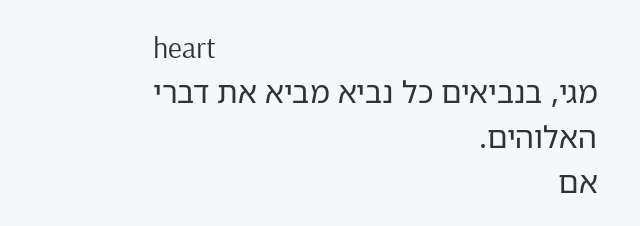heart
מגי, בנביאים כל נביא מביא את דברי האלוהים.
אם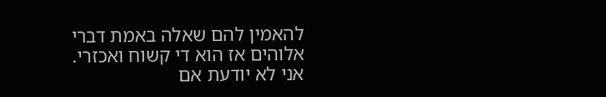להאמין להם שאלה באמת דברי אלוהים אז הוא די קשוח ואכזרי.
אני לא יודעת אם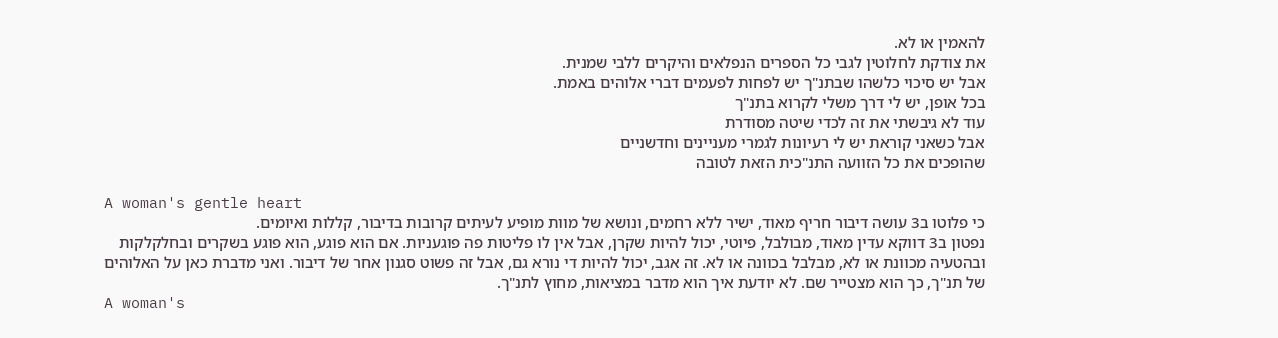להאמין או לא.
את צודקת לחלוטין לגבי כל הספרים הנפלאים והיקרים ללבי שמנית.
אבל יש סיכוי כלשהו שבתנ"ך יש לפחות לפעמים דברי אלוהים באמת.
בכל אופן, יש לי דרך משלי לקרוא בתנ"ך
עוד לא גיבשתי את זה לכדי שיטה מסודרת
אבל כשאני קוראת יש לי רעיונות לגמרי מעניינים וחדשניים
שהופכים את כל הזוועה התנ"כית הזאת לטובה

A woman's gentle heart
כי פלוטו ב3 עושה דיבור חריף מאוד, ישיר ללא רחמים, ונושא של מוות מופיע לעיתים קרובות בדיבור, קללות ואיומים.
נפטון ב3 דווקא עדין מאוד, מבולבל, פיוטי, יכול להיות שקרן, אבל אין לו פליטות פה פוגעניות. אם הוא פוגע, הוא פוגע בשקרים ובחלקלקות ובהטעיה מכוונת או לא, מבלבל בכוונה או לא. זה אגב, יכול להיות די נורא גם, אבל זה פשוט סגנון אחר של דיבור. ואני מדברת כאן על האלוהים של תנ"ך, כך הוא מצטייר שם. לא יודעת איך הוא מדבר במציאות, מחוץ לתנ"ך.
A woman's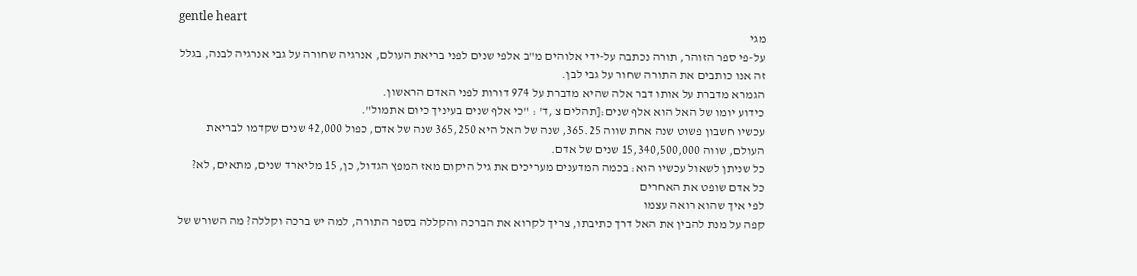gentle heart
מגי
על-פי ספר הזוהר, תורה נכתבה על-ידי אלוהים מ"ב אלפי שנים לפני בריאת העולם, אנרגיה שחורה על גבי אנרגיה לבנה, בגלל זה אנו כותבים את התורה שחור על גבי לבן.
הגמרא מדברת על אותו דבר אלה שהיא מדברת על 974 דורות לפני האדם הראשון.
כידוע יומו של האל הוא אלף שנים:[תהלים צ ,ד' : "כי אלף שנים בעיניך כיום אתמול".
עכשיו חשבון פשוט שנה אחת שווה 365.25, שנה של האל היא 365,250 שנה של אדם, כפול 42,000 שנים שקדמו לבריאת העולם, שווה 15,340,500,000 שנים של אדם.
כל שניתן לשאול עכשיו הוא: בכמה המדענים מעריכים את גיל היקום מאז המפץ הגדול, כן, 15 מליארד שנים, מתאים, לא?
כל אדם שופט את האחרים
לפי איך שהוא רואה עצמו
קפה על מנת להבין את האל דרך כתיבתו, צריך לקרוא את הברכה והקללה בספר התורה, למה יש ברכה וקללה? מה השורש של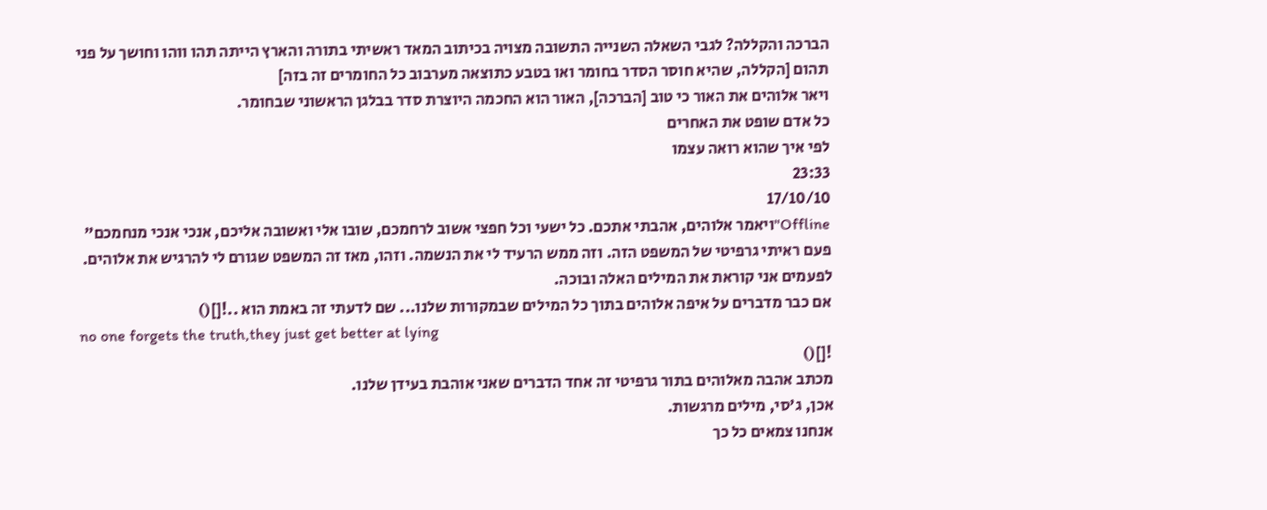הברכה והקללה? לגבי השאלה השנייה התשובה מצויה בכיתוב המאד ראשיתי בתורה והארץ הייתה תהו ווהו וחושך על פני תהום [הקללה, שהיא חוסר הסדר בחומר ואו בטבע כתוצאה מערבוב כל החומרים זה בזה]
ויאר אלוהים את האור כי טוב [הברכה], האור הוא החכמה היוצרת סדר בבלגן הראשוני שבחומר.
כל אדם שופט את האחרים
לפי איך שהוא רואה עצמו
23:33
17/10/10
Offline"ויאמר אלוהים, אהבתי אתכם. כל ישעי וכל חפצי אשוב לרחמכם, שובו אלי ואשובה אליכם, אנכי אנכי מנחמכם"
פעם ראיתי גרפיטי של המשפט הזה. וזה ממש הרעיד לי את הנשמה. וזהו, מאז זה המשפט שגורם לי להרגיש את אלוהים. לפעמים אני קוראת את המילים האלה ובוכה.
אם כבר מדברים על איפה אלוהים בתוך כל המילים שבמקורות שלנו... שם לדעתי זה באמת הוא ..![]()
no one forgets the truth,they just get better at lying
![]()
מכתב אהבה מאלוהים בתור גרפיטי זה אחד הדברים שאני אוהבת בעידן שלנו.
אכן, ג'סי, מילים מרגשות.
אנחנו צמאים כל כך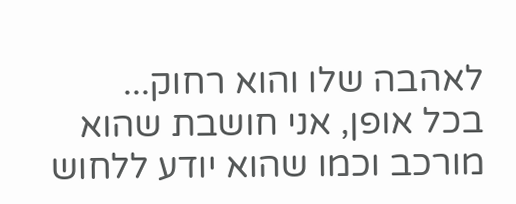לאהבה שלו והוא רחוק...
בכל אופן, אני חושבת שהוא מורכב וכמו שהוא יודע ללחוש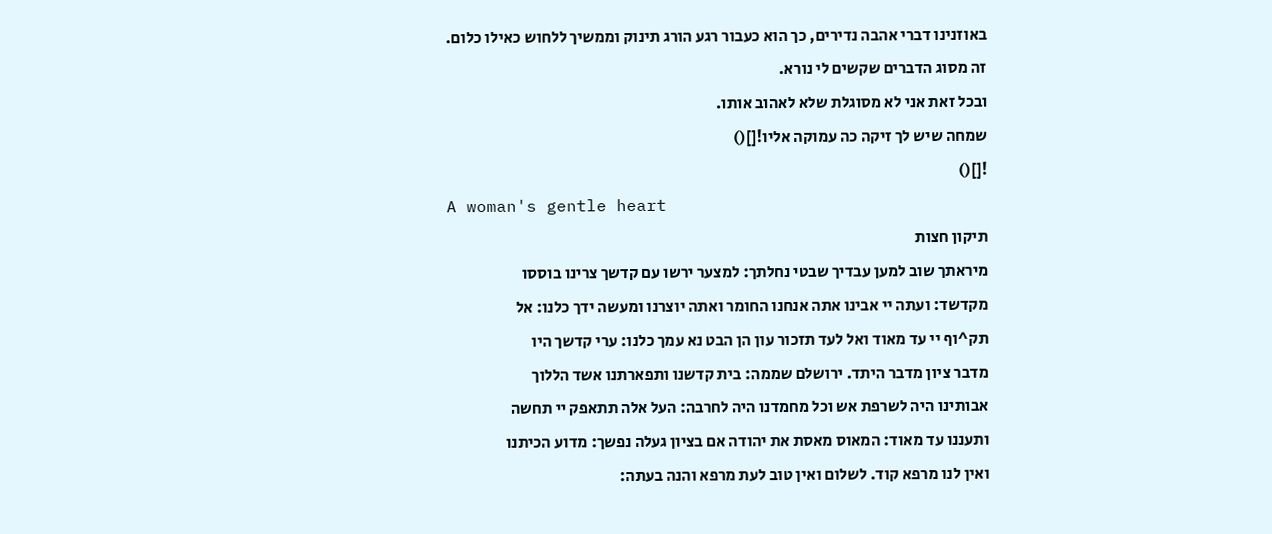באוזנינו דברי אהבה נדירים, כך הוא כעבור רגע הורג תינוק וממשיך ללחוש כאילו כלום.
זה מסוג הדברים שקשים לי נורא.
ובכל זאת אני לא מסוגלת שלא לאהוב אותו.
שמחה שיש לך זיקה כה עמוקה אליו![]()
![]()
A woman's gentle heart
תיקון חצות
מיראתך שוב למען עבדיך שבטי נחלתך: למצער ירשו עם קדשך צרינו בוססו
מקדשד: ועתה יי אבינו אתה אנחנו החומר ואתה יוצרנו ומעשה ידך כלנו: אל
תק^וף יי עד מאוד ואל לעד תזכור עון הן הבט נא עמך כלנו: ערי קדשך היו
מדבר ציון מדבר היתד. ירושלם שממה: בית קדשנו ותפארתנו אשד הללוך
אבותינו היה לשרפת אש וכל מחמדנו היה לחרבה: העל אלה תתאפק יי תחשה
ותעננו עד מאוד: המאוס מאסת את יהודה אם בציון געלה נפשך: מדוע הכיתנו
ואין לנו מרפא קוד. לשלום ואין טוב לעת מרפא והנה בעתה: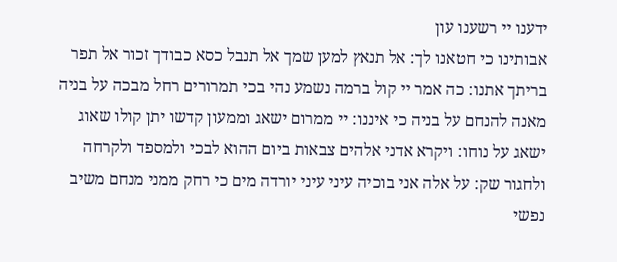ידענו יי רשענו עון
אבותינו כי חטאנו לך: אל תנאץ למען שמך אל תנבל כסא כבודך זכור אל תפר
בריתך אתנו: כה אמר יי קול ברמה נשמע נהי בכי תמרורים רחל מבכה על בניה
מאנה להנחם על בניה כי איננו: יי ממרום ישאג וממעון קדשו יתן קולו שאוג
ישאג על נוחו: ויקרא אדני אלהים צבאות ביום ההוא לבכי ולמספד ולקרחה
ולחגור שק: על אלה אני בוכיה עיני עיני יורדה מים כי רחק ממני מנחם משיב
נפשי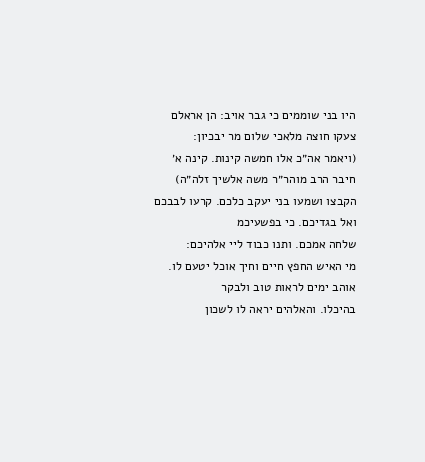היו בני שוממים כי גבר אויב: הן אראלם צעקו חוצה מלאכי שלום מר יבכיון:
(ויאמר אה״כ אלו חמשה קינות. קינה א׳ חיבר הרב מוהר״ר משה אלשיך זלה״ה)
הקבצו ושמעו בני יעקב כלכם. קרעו לבבכם ואל בגדיכם. כי בפשעיכמ
שלחה אמכם. ותנו כבוד ליי אלהיכם:
מי האיש החפץ חיים וחיך אוכל יטעם לו. אוהב ימים לראות טוב ולבקר
בהיכלו. והאלהים יראה לו לשכון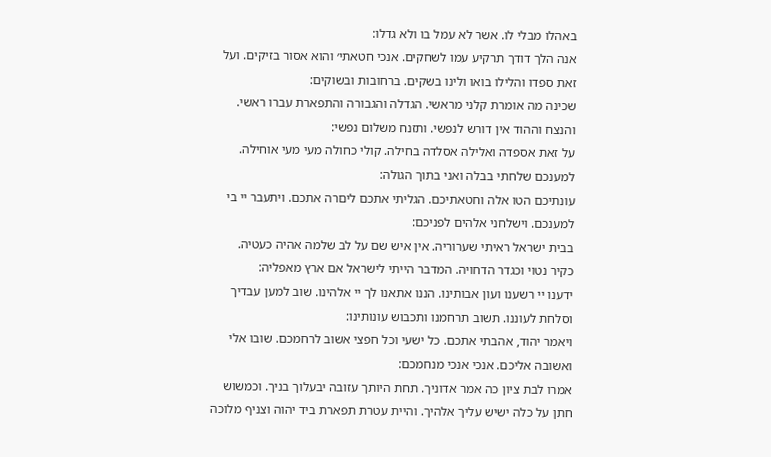באהלו מבלי לו. אשר לא עמל בו ולא גדלו:
אנה הלך דודך תרקיע עמו לשחקים. אנכי חטאתי׳ והוא אסור בזיקים. ועל
זאת ספדו והלילו בואו ולינו בשקים. ברחובות ובשוקים:
שכינה מה אומרת קלני מראשי. הגדלה והגבורה והתפארת עברו ראשי.
והנצח וההוד אין דורש לנפשי. ותזנח משלום נפשי:
על זאת אספדה ואלילה אסלדה בחילה. קולי כחולה מעי מעי אוחילה.
למענכם שלחתי בבלה ואני בתוך הגולה:
עונתיכם הטו אלה וחטאתיכם. הגליתי אתכם ליםרה אתכם. ויתעבר יי בי
למענכם. וישלחני אלהים לפניכם:
בבית ישראל ראיתי שערוריה. אין איש שם על לב שלמה אהיה כעטיה.
כקיר נטוי וכגדר הדחויה. המדבר הייתי לישראל אם ארץ מאפליה:
ידענו יי רשענו ועון אבותינו. הננו אתאנו לך יי אלהינו. שוב למען עבדיך
וסלחת לעוננו. תשוב תרחמנו ותכבוש עונותינו:
ויאמר יהוד, אהבתי אתכם. כל ישעי וכל חפצי אשוב לרחמכם. שובו אלי
ואשובה אליכם. אנכי אנכי מנחמכם:
אמרו לבת ציון כה אמר אדוניך. תחת היותך עזובה יבעלוך בניך. וכמשוש
חתן על כלה ישיש עליך אלהיך. והיית עטרת תפארת ביד יהוה וצניף מלוכה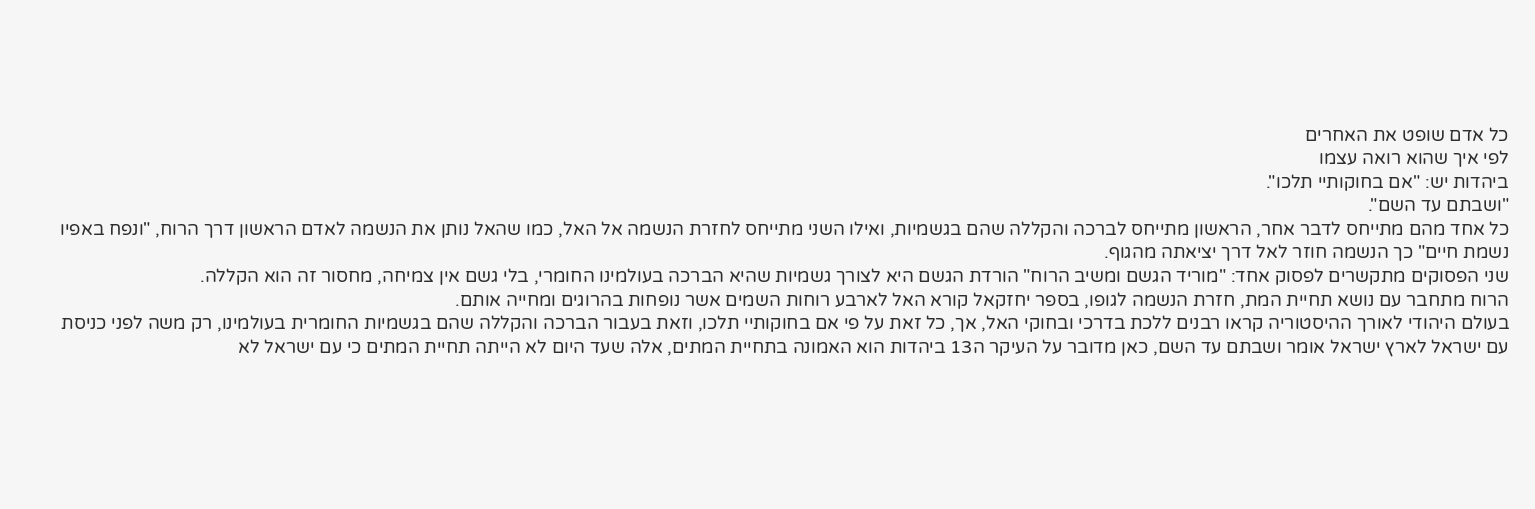כל אדם שופט את האחרים
לפי איך שהוא רואה עצמו
ביהדות יש: "אם בחוקותיי תלכו".
"ושבתם עד השם".
כל אחד מהם מתייחס לדבר אחר, הראשון מתייחס לברכה והקללה שהם בגשמיות, ואילו השני מתייחס לחזרת הנשמה אל האל, כמו שהאל נותן את הנשמה לאדם הראשון דרך הרוח, "ונפח באפיו נשמת חיים" כך הנשמה חוזר לאל דרך יציאתה מהגוף.
שני הפסוקים מתקשרים לפסוק אחד: "מוריד הגשם ומשיב הרוח" הורדת הגשם היא לצורך גשמיות שהיא הברכה בעולמינו החומרי, בלי גשם אין צמיחה, מחסור זה הוא הקללה.
הרוח מתחבר עם נושא תחיית המת, חזרת הנשמה לגופו, בספר יחזקאל קורא האל לארבע רוחות השמים אשר נופחות בהרוגים ומחייה אותם.
בעולם היהודי לאורך ההיסטוריה קראו רבנים ללכת בדרכי ובחוקי האל, אך, כל זאת על פי אם בחוקותיי תלכו, וזאת בעבור הברכה והקללה שהם בגשמיות החומרית בעולמינו, רק משה לפני כניסת עם ישראל לארץ ישראל אומר ושבתם עד השם, כאן מדובר על העיקר ה13 ביהדות הוא האמונה בתחיית המתים, אלה שעד היום לא הייתה תחיית המתים כי עם ישראל לא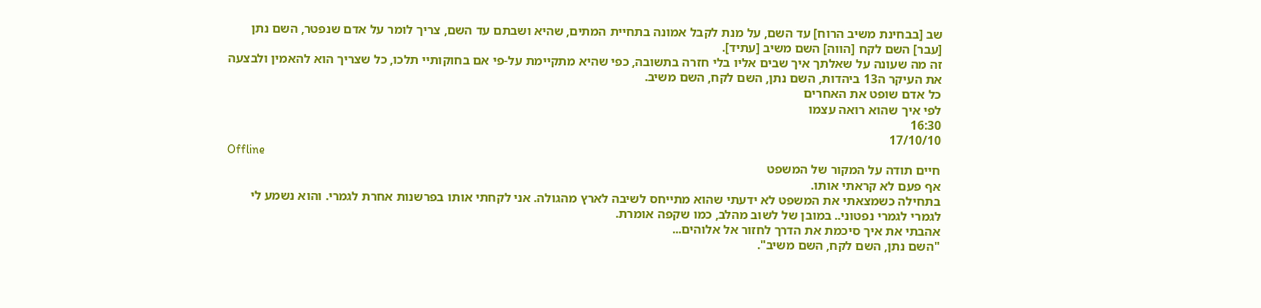שב [בבחינת משיב הרוח] עד השם, על מנת לקבל אמונה בתחיית המתים, שהיא ושבתם עד השם, צריך לומר על אדם שנפטר, השם נתן [עבר] השם לקח [הווה] השם משיב [עתיד].
זה מה שעונה על שאלתך איך שבים אליו בלי חזרה בתשובה, כפי שהיא מתקיימת על-פי אם בחוקותיי תלכו, כל שצריך הוא להאמין ולבצעה את העיקר ה13 ביהדות, השם נתן, השם לקח, השם משיב.
כל אדם שופט את האחרים
לפי איך שהוא רואה עצמו
16:30
17/10/10
Offline
חיים תודה על המקור של המשפט
אף פעם לא קראתי אותו.
בתחילה כשמצאתי את המשפט לא ידעתי שהוא מתייחס לשיבה לארץ מהגולה. אני לקחתי אותו בפרשנות אחרת לגמרי. והוא נשמע לי לגמרי לגמרי נפטוני.. במובן של לשוב מהלב, כמו שקפה אומרת.
אהבתי את איך סיכמת את הדרך לחזור אל אלוהים...
"השם נתן, השם לקח, השם משיב".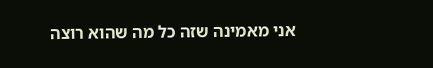אני מאמינה שזה כל מה שהוא רוצה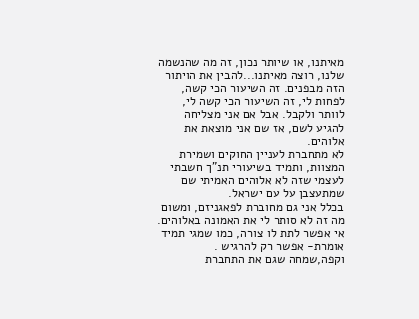מאיתנו, או שיותר נכון, זה מה שהנשמה שלנו, רוצה מאיתנו...להבין את הויתור הזה מבפנים. זה השיעור הכי קשה, לפחות לי, זה השיעור הכי קשה לי, לוותר ולקבל. אבל אם אני מצליחה להגיע לשם, אז שם אני מוצאת את אלוהים.
לא מתחברת לעניין החוקים ושמירת המצוות, ותמיד בשיעורי תנ"ך חשבתי לעצמי שזה לא אלוהים האמיתי שם
שמתעצבן על עם ישראל.
בכלל אני גם מחוברת לפאגניזם, ומשום מה זה לא סותר לי את האמונה באלוהים. אי אפשר לתת לו צורה, כמו שמגי תמיד אומרת- אפשר רק להרגיש .
וקפה,שמחה שגם את התחברת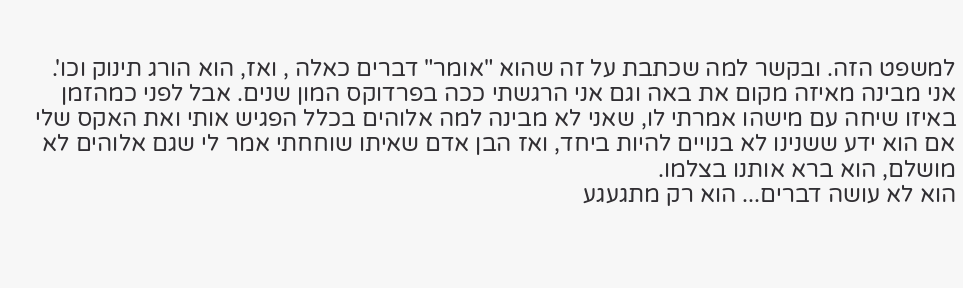למשפט הזה. ובקשר למה שכתבת על זה שהוא "אומר" דברים כאלה , ואז, הוא הורג תינוק וכו'. אני מבינה מאיזה מקום את באה וגם אני הרגשתי ככה בפרדוקס המון שנים. אבל לפני כמהזמן באיזו שיחה עם מישהו אמרתי לו, שאני לא מבינה למה אלוהים בכלל הפגיש אותי ואת האקס שלי אם הוא ידע ששנינו לא בנויים להיות ביחד, ואז הבן אדם שאיתו שוחחתי אמר לי שגם אלוהים לא מושלם, הוא ברא אותנו בצלמו.
הוא לא עושה דברים... הוא רק מתגעגע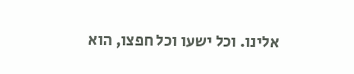אלינו. וכל ישעו וכל חפצו, הוא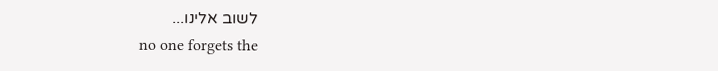לשוב אלינו...
no one forgets the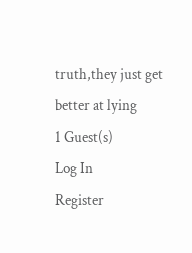truth,they just get better at lying
1 Guest(s)
Log In
Register